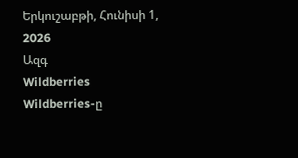Երկուշաբթի, Հունիսի 1, 2026
Ազգ
Wildberries
Wildberries-ը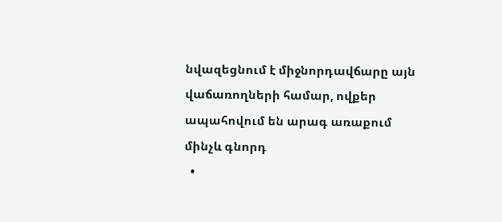նվազեցնում է միջնորդավճարը այն վաճառողների համար, ովքեր ապահովում են արագ առաքում մինչև գնորդ
  •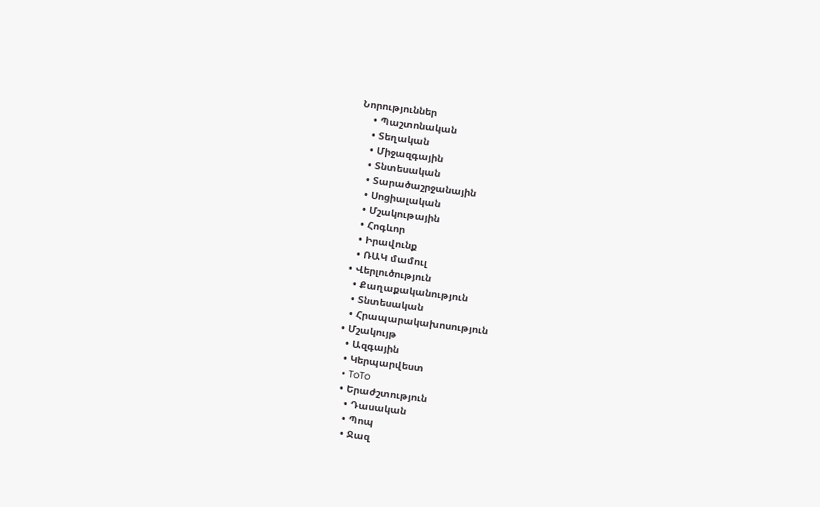Նորություններ
    • Պաշտոնական
    • Տեղական
    • Միջազգային
    • Տնտեսական
    • Տարածաշրջանային
    • Սոցիալական
    • Մշակութային
    • Հոգևոր
    • Իրավունք
    • ՌԱԿ մամուլ
  • Վերլուծություն
    • Քաղաքականություն
    • Տնտեսական
    • Հրապարակախոսություն
  • Մշակույթ
    • Ազգային
    • Կերպարվեստ
    • ToTo
    • Երաժշտություն
      • Դասական
      • Պոպ
      • Ջազ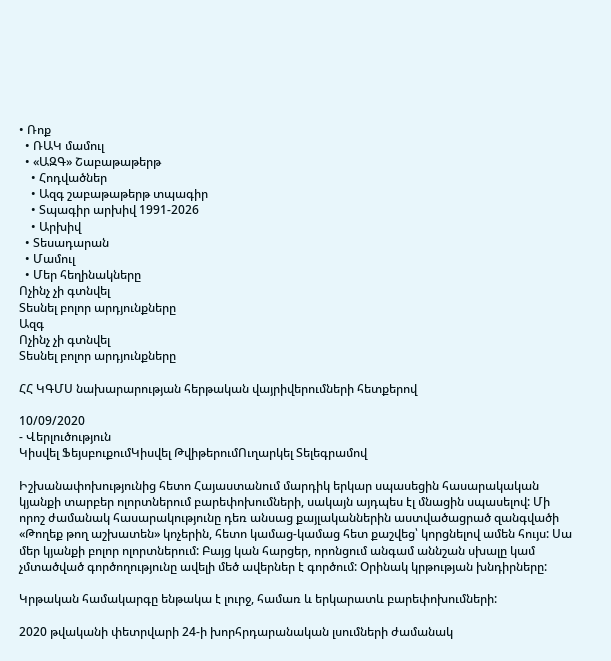• Ռոք
  • ՌԱԿ մամուլ
  • «ԱԶԳ» Շաբաթաթերթ
    • Հոդվածներ
    • Ազգ շաբաթաթերթ տպագիր
    • Տպագիր արխիվ 1991-2026
    • Արխիվ
  • Տեսադարան
  • Մամուլ
  • Մեր հեղինակները
Ոչինչ չի գտնվել
Տեսնել բոլոր արդյունքները
Ազգ
Ոչինչ չի գտնվել
Տեսնել բոլոր արդյունքները

ՀՀ ԿԳՄՍ նախարարության հերթական վայրիվերումների հետքերով

10/09/2020
- Վերլուծություն
Կիսվել ՖեյսբուքումԿիսվել ԹվիթերումՈւղարկել Տելեգրամով

Իշխանափոխությունից հետո Հայաստանում մարդիկ երկար սպասեցին հասարակական կյանքի տարբեր ոլորտներում բարեփոխումների, սակայն այդպես էլ մնացին սպասելով: Մի որոշ ժամանակ հասարակությունը դեռ անսաց քայլականներին աստվածացրած զանգվածի «Թողեք թող աշխատեն» կոչերին, հետո կամաց-կամաց հետ քաշվեց՝ կորցնելով ամեն հույս: Սա մեր կյանքի բոլոր ոլորտներում: Բայց կան հարցեր, որոնցում անգամ աննշան սխալը կամ չմտածված գործողությունը ավելի մեծ ավերներ է գործում: Օրինակ կրթության խնդիրները:

Կրթական համակարգը ենթակա է լուրջ, համառ և երկարատև բարեփոխումների:

2020 թվականի փետրվարի 24-ի խորհրդարանական լսումների ժամանակ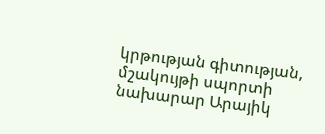կրթության գիտության, մշակույթի սպորտի նախարար Արայիկ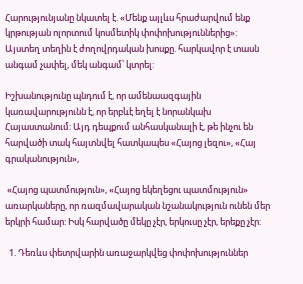Հարությունյանը նկատել է. «Մենք այլևս հրաժարվում ենք կրթության ոլորտում կոսմետիկ փոփոխություններից»: Այստեղ տեղին է ժողովրդական խոսքը. հարկավոր է տասն անգամ չափել, մեկ անգամ՝ կտրել:

Իշխանությունը պնդում է, որ ամենաազգային կառավարությունն է, որ երբևէ եղել է նորանկախ Հայաստանում: Այդ դեպքում անհասկանալի է, թե ինչու են հարվածի տակ հայտնվել հատկապես «Հայոց լեզու», «Հայ գրականություն»,

 «Հայոց պատմություն», «Հայոց եկեղեցու պատմություն» առարկաները, որ ռազմավարական նշանակություն ունեն մեր երկրի համար: Իսկ հարվածը մեկը չէր, երկուսը չէր, երեքը չէր:

  1. Դեռևս փետրվարին առաջարկվեց փոփոխություններ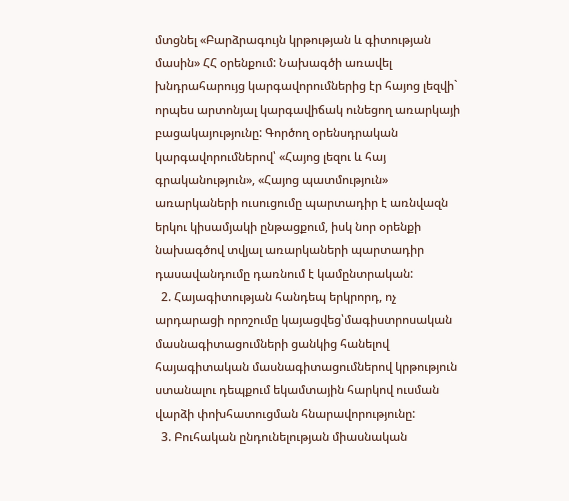մտցնել «Բարձրագույն կրթության և գիտության մասին» ՀՀ օրենքում: Նախագծի առավել խնդրահարույց կարգավորումներից էր հայոց լեզվի` որպես արտոնյալ կարգավիճակ ունեցող առարկայի բացակայությունը: Գործող օրենսդրական կարգավորումներով՝ «Հայոց լեզու և հայ գրականություն», «Հայոց պատմություն» առարկաների ուսուցումը պարտադիր է առնվազն երկու կիսամյակի ընթացքում, իսկ նոր օրենքի նախագծով տվյալ առարկաների պարտադիր դասավանդումը դառնում է կամընտրական:
  2. Հայագիտության հանդեպ երկրորդ, ոչ արդարացի որոշումը կայացվեց՝մագիստրոսական մասնագիտացումների ցանկից հանելով հայագիտական մասնագիտացումներով կրթություն ստանալու դեպքում եկամտային հարկով ուսման վարձի փոխհատուցման հնարավորությունը:
  3. Բուհական ընդունելության միասնական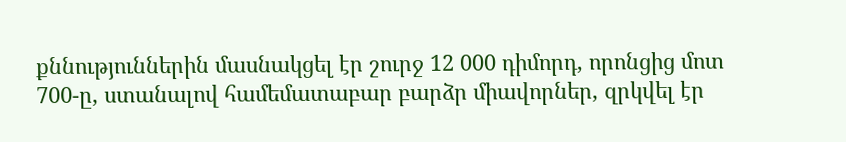քննություններին մասնակցել էր շուրջ 12 000 դիմորդ, որոնցից մոտ 700-ը, ստանալով համեմատաբար բարձր միավորներ, զրկվել էր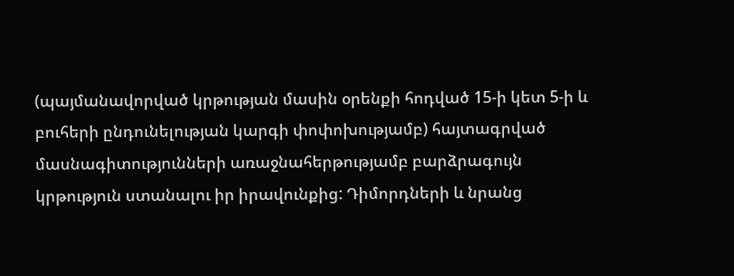(պայմանավորված կրթության մասին օրենքի հոդված 15-ի կետ 5-ի և բուհերի ընդունելության կարգի փոփոխությամբ) հայտագրված մասնագիտությունների առաջնահերթությամբ բարձրագույն կրթություն ստանալու իր իրավունքից: Դիմորդների և նրանց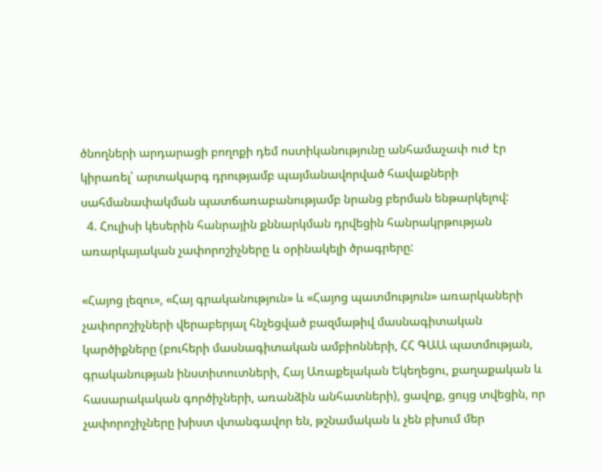ծնողների արդարացի բողոքի դեմ ոստիկանությունը անհամաչափ ուժ էր կիրառել՝ արտակարգ դրությամբ պայմանավորված հավաքների սահմանափակման պատճառաբանությամբ նրանց բերման ենթարկելով:
  4. Հուլիսի կեսերին հանրային քննարկման դրվեցին հանրակրթության առարկայական չափորոշիչները և օրինակելի ծրագրերը:

«Հայոց լեզու», «Հայ գրականություն» և «Հայոց պատմություն» առարկաների  չափորոշիչների վերաբերյալ հնչեցված բազմաթիվ մասնագիտական կարծիքները (բուհերի մասնագիտական ամբիոնների, ՀՀ ԳԱԱ պատմության, գրականության ինստիտուտների, Հայ Առաքելական Եկեղեցու, քաղաքական և հասարակական գործիչների, առանձին անհատների), ցավոք, ցույց տվեցին, որ չափորոշիչները խիստ վտանգավոր են, թշնամական և չեն բխում մեր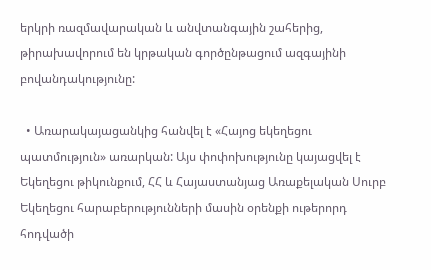երկրի ռազմավարական և անվտանգային շահերից, թիրախավորում են կրթական գործընթացում ազգայինի բովանդակությունը:

  • Առարակայացանկից հանվել է «Հայոց եկեղեցու պատմություն» առարկան: Այս փոփոխությունը կայացվել է Եկեղեցու թիկունքում, ՀՀ և Հայաստանյաց Առաքելական Սուրբ Եկեղեցու հարաբերությունների մասին օրենքի ութերորդ հոդվածի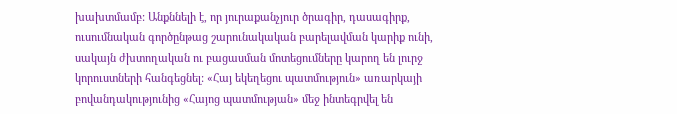խախտմամբ: Անքննելի է, որ յուրաքանչյուր ծրագիր, դասագիրք, ուսումնական գործընթաց շարունակական բարելավման կարիք ունի, սակայն ժխտողական ու բացասման մոտեցումները կարող են լուրջ կորուստների հանգեցնել: «Հայ եկեղեցու պատմություն» առարկայի բովանդակությունից «Հայոց պատմության» մեջ ինտեգրվել են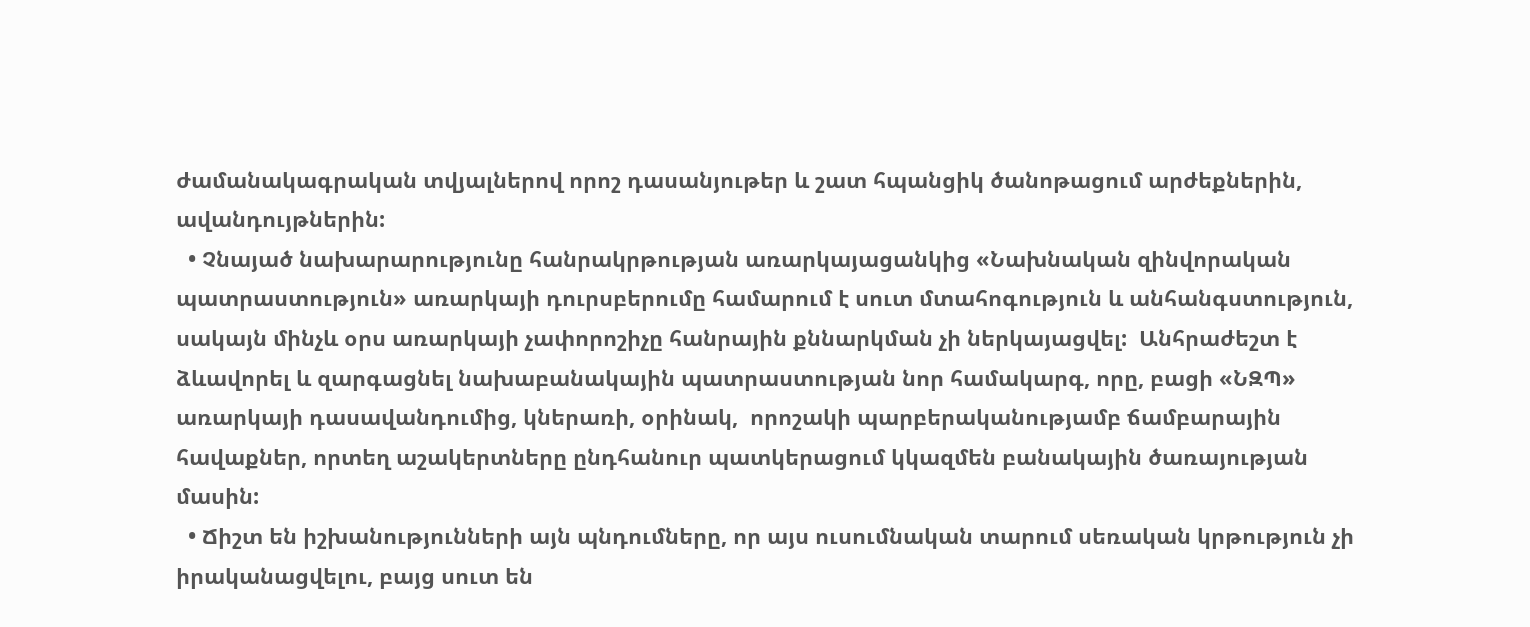ժամանակագրական տվյալներով որոշ դասանյութեր և շատ հպանցիկ ծանոթացում արժեքներին, ավանդույթներին:
  • Չնայած նախարարությունը հանրակրթության առարկայացանկից «Նախնական զինվորական պատրաստություն» առարկայի դուրսբերումը համարում է սուտ մտահոգություն և անհանգստություն, սակայն մինչև օրս առարկայի չափորոշիչը հանրային քննարկման չի ներկայացվել:  Անհրաժեշտ է ձևավորել և զարգացնել նախաբանակային պատրաստության նոր համակարգ, որը, բացի «ՆԶՊ» առարկայի դասավանդումից, կներառի, օրինակ,  որոշակի պարբերականությամբ ճամբարային հավաքներ, որտեղ աշակերտները ընդհանուր պատկերացում կկազմեն բանակային ծառայության մասին:
  • Ճիշտ են իշխանությունների այն պնդումները, որ այս ուսումնական տարում սեռական կրթություն չի իրականացվելու, բայց սուտ են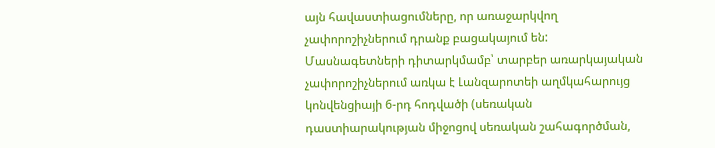այն հավաստիացումները, որ առաջարկվող չափորոշիչներում դրանք բացակայում են: Մասնագետների դիտարկմամբ՝ տարբեր առարկայական չափորոշիչներում առկա է Լանզարոտեի աղմկահարույց կոնվենցիայի 6-րդ հոդվածի (սեռական դաստիարակության միջոցով սեռական շահագործման,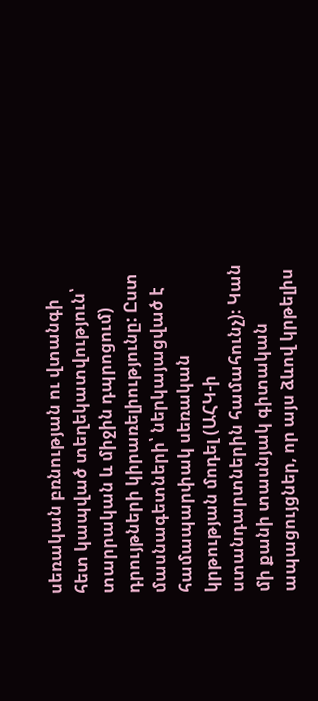սեռական բռնության ու վտանգի հետ կապված տեղեկատվություն՝ տարրական և միջին դպրոցում) դրույթների կիրառելիությունը: Ըստ մասնագետների՝ ներկայացված է համապարփակ սեռական կրթության մոդել (ԱՀԿ-ի ստանդարտներին համահունչ)։ Կան մի քանի տասնյակ գիտական ապացույցներ, որ այս ձևով կրթելիս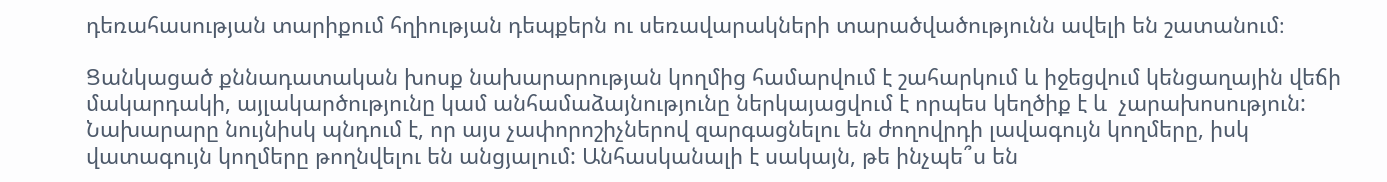դեռահասության տարիքում հղիության դեպքերն ու սեռավարակների տարածվածությունն ավելի են շատանում։

Ցանկացած քննադատական խոսք նախարարության կողմից համարվում է շահարկում և իջեցվում կենցաղային վեճի մակարդակի, այլակարծությունը կամ անհամաձայնությունը ներկայացվում է որպես կեղծիք է և  չարախոսություն:  Նախարարը նույնիսկ պնդում է, որ այս չափորոշիչներով զարգացնելու են ժողովրդի լավագույն կողմերը, իսկ վատագույն կողմերը թողնվելու են անցյալում: Անհասկանալի է սակայն, թե ինչպե՞ս են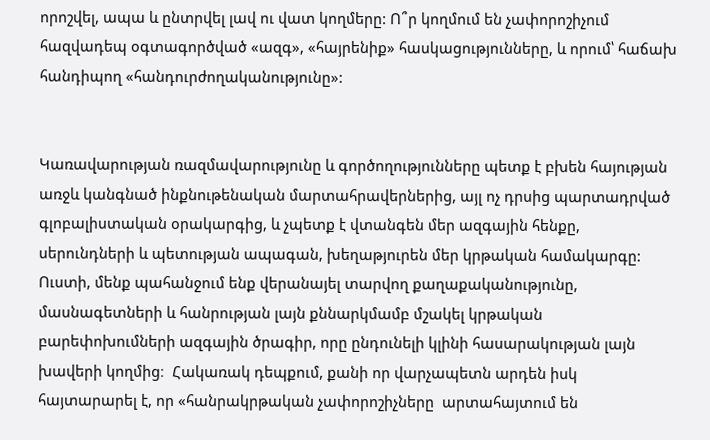որոշվել, ապա և ընտրվել լավ ու վատ կողմերը: Ո՞ր կողմում են չափորոշիչում հազվադեպ օգտագործված «ազգ», «հայրենիք» հասկացությունները, և որում՝ հաճախ հանդիպող «հանդուրժողականությունը»:


Կառավարության ռազմավարությունը և գործողությունները պետք է բխեն հայության առջև կանգնած ինքնութենական մարտահրավերներից, այլ ոչ դրսից պարտադրված գլոբալիստական օրակարգից, և չպետք է վտանգեն մեր ազգային հենքը, սերունդների և պետության ապագան, խեղաթյուրեն մեր կրթական համակարգը: Ուստի, մենք պահանջում ենք վերանայել տարվող քաղաքականությունը, մասնագետների և հանրության լայն քննարկմամբ մշակել կրթական բարեփոխումների ազգային ծրագիր, որը ընդունելի կլինի հասարակության լայն խավերի կողմից։  Հակառակ դեպքում, քանի որ վարչապետն արդեն իսկ հայտարարել է, որ «հանրակրթական չափորոշիչները  արտահայտում են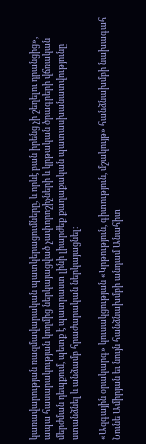կառավարության ռազմավարական պատկերացումները, և որևէ բան իրենց չի շեղելու դրանցից», ապա հասարակության կողմից ներկայացված չափորոշիչների և կրթական ծրագրերի վճռական մերժման դեպքում, պետք է պատրաստ լինի լիարժեք քաղաքական պատասխանատվությունը ստանձնել և անձամբ հրաժարական ներկայացնել։

«Ազգային օրակարգ» կուսակցության «Կրթություն, գիտություն, մշակույթ» հանձնախմբի նախագահ Նունե Ամիրյան եւ նույն հանձնախմբի անդամ Անահիտ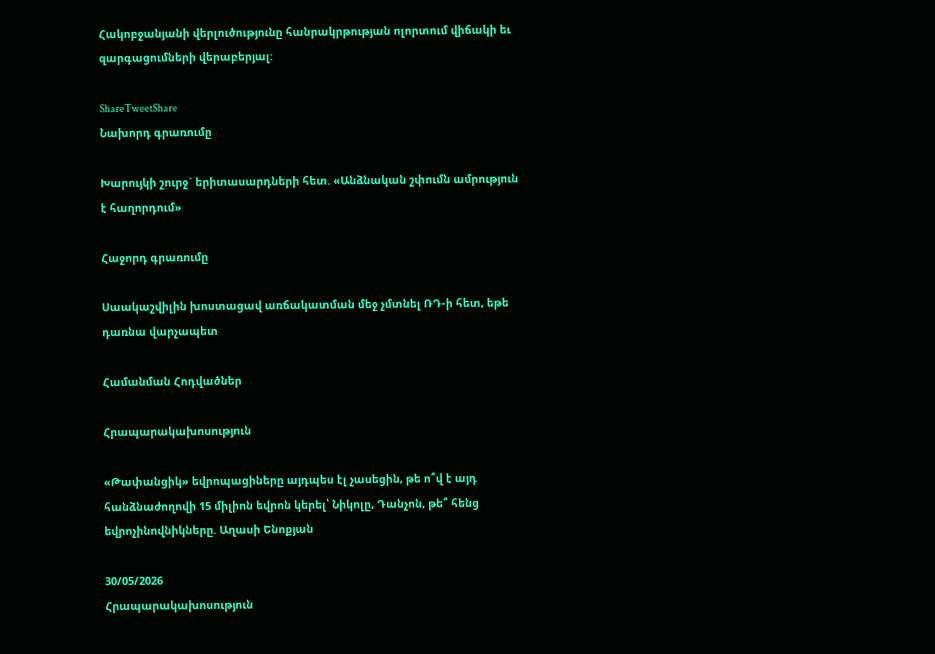Հակոբջանյանի վերլուծությունը հանրակրթության ոլորտում վիճակի եւ զարգացումների վերաբերյալ:

ShareTweetShare
Նախորդ գրառումը

Խարույկի շուրջ` երիտասարդների հետ. «Անձնական շփումն ամրություն է հաղորդում»

Հաջորդ գրառումը

Սաակաշվիլին խոստացավ առճակատման մեջ չմտնել ՌԴ-ի հետ, եթե դառնա վարչապետ

Համանման Հոդվածներ

Հրապարակախոսություն

«Թափանցիկ» եվրոպացիները այդպես էլ չասեցին, թե ո՞վ է այդ հանձնաժողովի 15 միլիոն եվրոն կերել՝ Նիկոլը, Դանչոն, թե՞ հենց եվրոչինովնիկները. Աղասի Ենոքյան

30/05/2026
Հրապարակախոսություն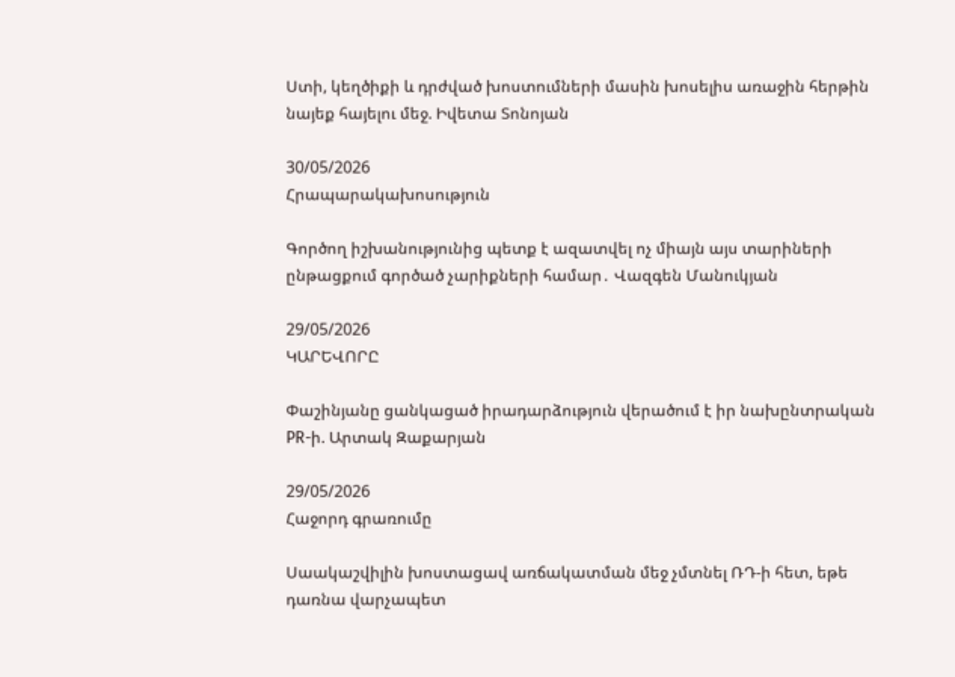Ստի, կեղծիքի և դրժված խոստումների մասին խոսելիս առաջին հերթին նայեք հայելու մեջ. Իվետա Տոնոյան

30/05/2026
Հրապարակախոսություն

Գործող իշխանությունից պետք է ազատվել ոչ միայն այս տարիների ընթացքում գործած չարիքների համար․ Վազգեն Մանուկյան

29/05/2026
ԿԱՐԵՎՈՐԸ

Փաշինյանը ցանկացած իրադարձություն վերածում է իր նախընտրական PR-ի. Արտակ Զաքարյան

29/05/2026
Հաջորդ գրառումը

Սաակաշվիլին խոստացավ առճակատման մեջ չմտնել ՌԴ-ի հետ, եթե դառնա վարչապետ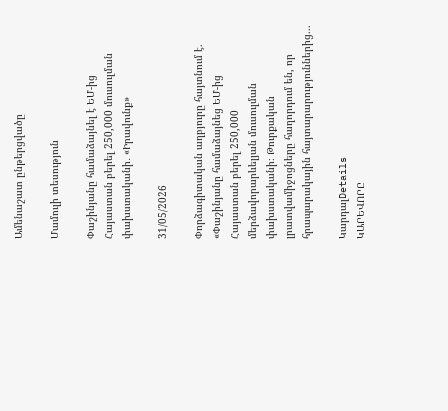Ամենաշատ ընթերցվածը

Մամուլի տեսություն

Փաշինյանը համաձայնել է ԵՄ-ից Հայաստան բերել 250,000 մուսուլման փախստականի․ «Իրավունք»

31/05/2026

Փորձագիտական աղբյուրը հայտնում է. «Փաշինյանը համաձայնեց ԵՄ-ից Հայաստան բերել 250,000 մերձավորարևելյան մուսուլման փախստականի։ Թուրքական լրատվամիջոցները հաղորդում են, որ հրապարակային հայտարարություններից...

ԿարդալDetails
ԿԱՐԵՎՈՐԸ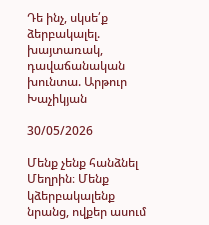Դե ինչ, սկսե՛ք ձերբակալել. խայտառակ, դավաճանական խունտա. Արթուր Խաչիկյան

30/05/2026

Մենք չենք հանձնել Մեղրին։ Մենք կձերբակալենք նրանց, ովքեր ասում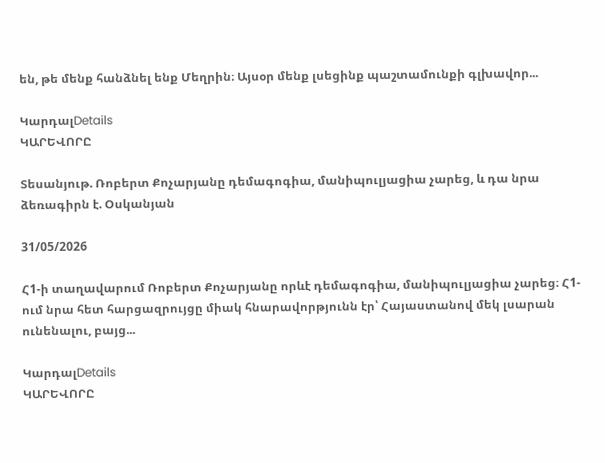են, թե մենք հանձնել ենք Մեղրին։ Այսօր մենք լսեցինք պաշտամունքի գլխավոր...

ԿարդալDetails
ԿԱՐԵՎՈՐԸ

Տեսանյութ. Ռոբերտ Քոչարյանը դեմագոգիա, մանիպուլյացիա չարեց, և դա նրա ձեռագիրն է. Օսկանյան

31/05/2026

Հ1-ի տաղավարում Ռոբերտ Քոչարյանը որևէ դեմագոգիա, մանիպուլյացիա չարեց։ Հ1-ում նրա հետ հարցազրույցը միակ հնարավորթյունն էր՝ Հայաստանով մեկ լսարան ունենալու, բայց...

ԿարդալDetails
ԿԱՐԵՎՈՐԸ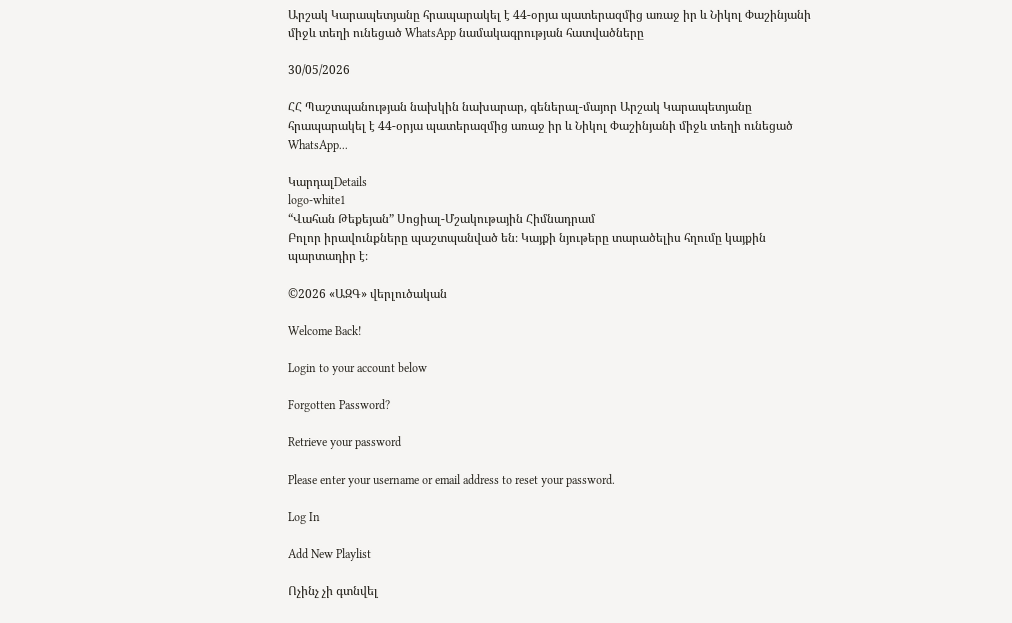Արշակ Կարապետյանը հրապարակել է 44-օրյա պատերազմից առաջ իր և Նիկոլ Փաշինյանի միջև տեղի ունեցած WhatsApp նամակագրության հատվածները

30/05/2026

ՀՀ Պաշտպանության նախկին նախարար, գեներալ-մայոր Արշակ Կարապետյանը հրապարակել է 44-օրյա պատերազմից առաջ իր և Նիկոլ Փաշինյանի միջև տեղի ունեցած WhatsApp...

ԿարդալDetails
logo-white1
“Վահան Թեքեյան” Սոցիալ-Մշակութային Հիմնադրամ
Բոլոր իրավունքները պաշտպանված են։ Կայքի նյութերը տարածելիս հղումը կայքին պարտադիր է։

©2026 «ԱԶԳ» վերլուծական

Welcome Back!

Login to your account below

Forgotten Password?

Retrieve your password

Please enter your username or email address to reset your password.

Log In

Add New Playlist

Ոչինչ չի գտնվել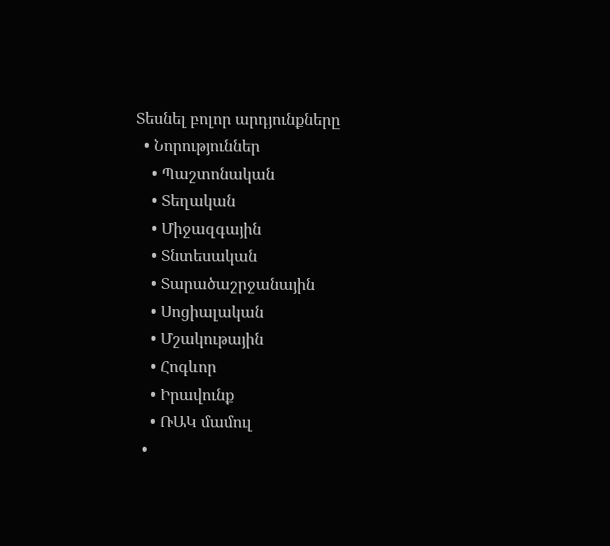Տեսնել բոլոր արդյունքները
  • Նորություններ
    • Պաշտոնական
    • Տեղական
    • Միջազգային
    • Տնտեսական
    • Տարածաշրջանային
    • Սոցիալական
    • Մշակութային
    • Հոգևոր
    • Իրավունք
    • ՌԱԿ մամուլ
  •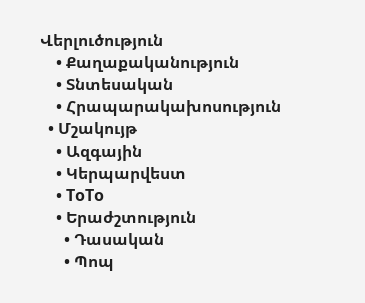Վերլուծություն
    • Քաղաքականություն
    • Տնտեսական
    • Հրապարակախոսություն
  • Մշակույթ
    • Ազգային
    • Կերպարվեստ
    • ToTo
    • Երաժշտություն
      • Դասական
      • Պոպ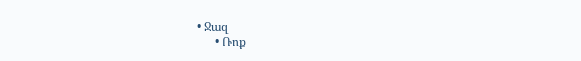• Ջազ
      • Ռոք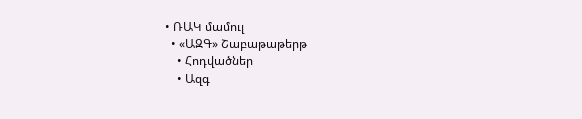• ՌԱԿ մամուլ
  • «ԱԶԳ» Շաբաթաթերթ
    • Հոդվածներ
    • Ազգ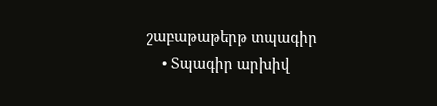շաբաթաթերթ տպագիր
    • Տպագիր արխիվ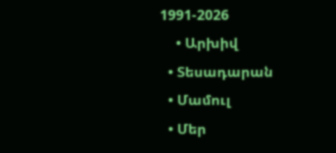1991-2026
    • Արխիվ
  • Տեսադարան
  • Մամուլ
  • Մեր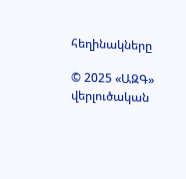հեղինակները

© 2025 «ԱԶԳ» վերլուծական